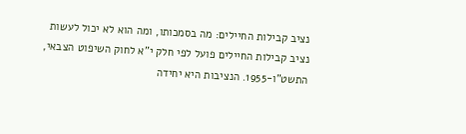נציב קבילות החיילים: מה בסמכותו, ומה הוא לא יכול לעשות
נציב קבילות החיילים פועל לפי חלק י"א לחוק השיפוט הצבאי, התשט"ו-1955. הנציבות היא יחידה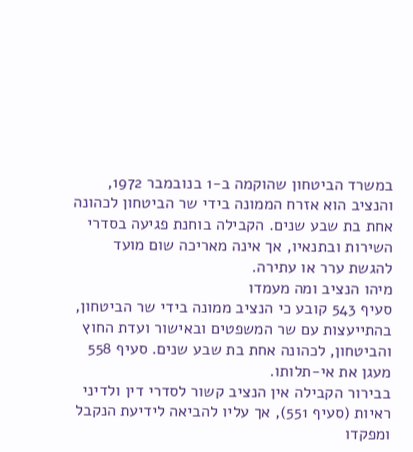במשרד הביטחון שהוקמה ב-1 בנובמבר 1972, והנציב הוא אזרח הממונה בידי שר הביטחון לכהונה אחת בת שבע שנים. הקבילה בוחנת פגיעה בסדרי השירות ובתנאיו, אך אינה מאריכה שום מועד להגשת ערר או עתירה.
מיהו הנציב ומה מעמדו
סעיף 543 קובע כי הנציב ממונה בידי שר הביטחון, בהתייעצות עם שר המשפטים ובאישור ועדת החוץ והביטחון, לכהונה אחת בת שבע שנים. סעיף 558 מעגן את אי-תלותו.
בבירור הקבילה אין הנציב קשור לסדרי דין ולדיני ראיות (סעיף 551), אך עליו להביאה לידיעת הנקבל ומפקדו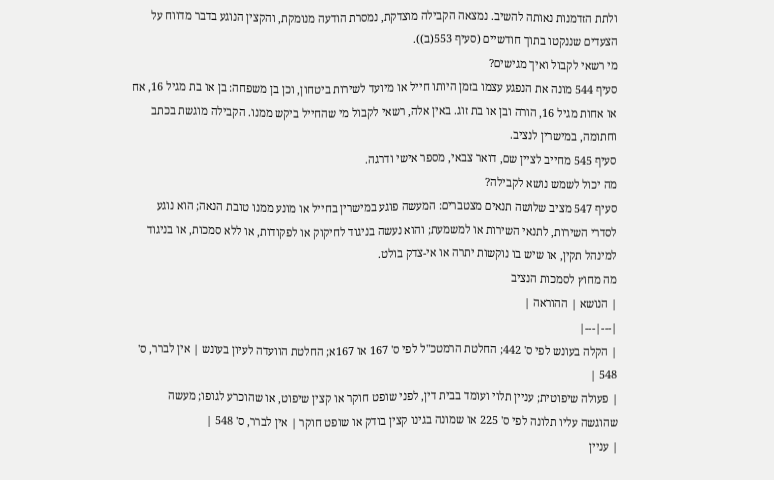ולתת הזדמנות נאותה להשיב. נמצאה הקבילה מוצדקת, נמסרת הודעה מנומקת, והקצין הנוגע בדבר מדווח על הצעדים שננקטו בתוך חודשיים (סעיף 553(ב)).
מי רשאי לקבול ואיך מגישים?
סעיף 544 מונה את הנפגע עצמו בזמן היותו חייל או מיועד לשירות ביטחון, וכן בן משפחה: בן או בת מגיל 16, אח או אחות מגיל 16, הורה ובן או בת זוג. באין אלה, רשאי לקבול מי שהחייל ביקש ממנו. הקבילה מוגשת בכתב וחתומה, במישרין לנציב.
סעיף 545 מחייב לציין שם, דואר צבאי, מספר אישי ודרגה.
מה יכול לשמש נושא לקבילה?
סעיף 547 מציב שלושה תנאים מצטברים: המעשה פוגע במישרין בחייל או מונע ממנו טובת הנאה; הוא נוגע לסדרי השירות, לתנאי השירות או למשמעת; והוא נעשה בניגוד לחיקוק או לפקודות, או ללא סמכות, או בניגוד למינהל תקין, או שיש בו נוקשות יתרה או אי-צדק בולט.
מה מחוץ לסמכות הנציב
| הנושא | ההוראה |
|---|---|
| הקלה בעונש לפי ס' 442; החלטת הרמטכ"ל לפי ס' 167 או 167א; החלטת הוועדה לעיון בעונש | אין לברר, ס' 548 |
| פעולה שיפוטית; עניין תלוי ועומד בבית דין, לפני שופט חוקר או קצין שיפוט, או שהוכרע לגופו; מעשה שהוגשה עליו תלונה לפי ס' 225 או שמונה בגינו קצין בודק או שופט חוקר | אין לברר, ס' 548 |
| עניין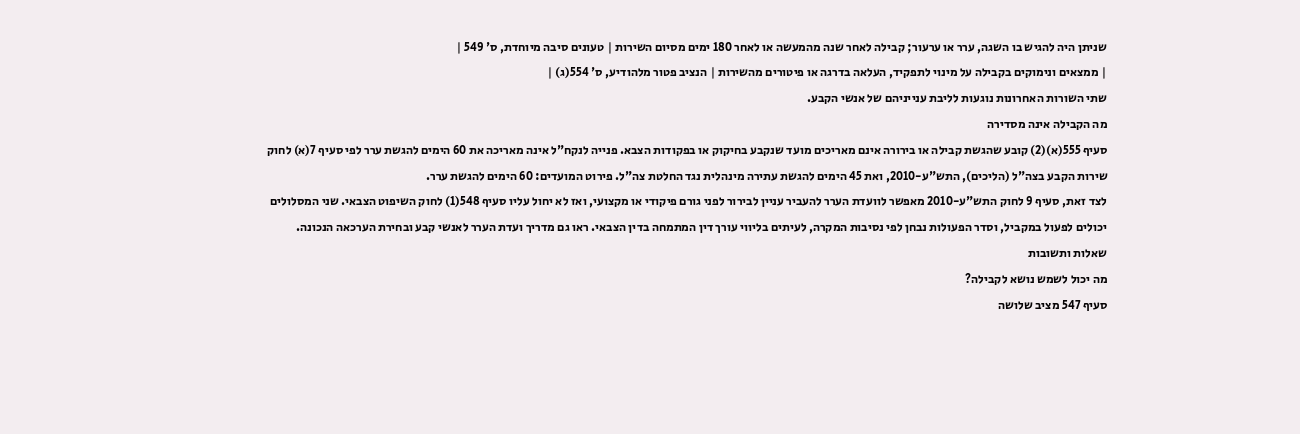שניתן היה להגיש בו השגה, ערר או ערעור; קבילה לאחר שנה מהמעשה או לאחר 180 ימים מסיום השירות | טעונים סיבה מיוחדת, ס' 549 |
| ממצאים ונימוקים בקבילה על מינוי לתפקיד, העלאה בדרגה או פיטורים מהשירות | הנציב פטור מלהודיע, ס' 554(ג) |
שתי השורות האחרונות נוגעות לליבת ענייניהם של אנשי הקבע.
מה הקבילה אינה מסדירה
סעיף 555(א)(2) קובע שהגשת קבילה או בירורה אינם מאריכים מועד שנקבע בחיקוק או בפקודות הצבא. פנייה לנקח"ל אינה מאריכה את 60 הימים להגשת ערר לפי סעיף 7(א) לחוק שירות הקבע בצה"ל (הליכים), התש"ע-2010, ואת 45 הימים להגשת עתירה מינהלית נגד החלטת צה"ל. פירוט המועדים: 60 הימים להגשת ערר.
לצד זאת, סעיף 9 לחוק התש"ע-2010 מאפשר לוועדת הערר להעביר עניין לבירור לפני גורם פיקודי או מקצועי, ואז לא יחול עליו סעיף 548(1) לחוק השיפוט הצבאי. שני המסלולים יכולים לפעול במקביל, וסדר הפעולות נבחן לפי נסיבות המקרה, לעיתים בליווי עורך דין המתמחה בדין הצבאי. ראו גם מדריך ועדת הערר לאנשי קבע ובחירת הערכאה הנכונה.
שאלות ותשובות
מה יכול לשמש נושא לקבילה?
סעיף 547 מציב שלושה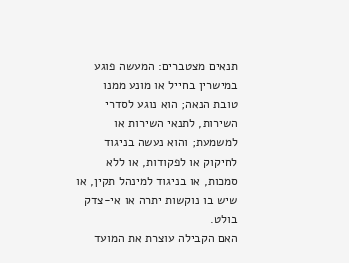תנאים מצטברים: המעשה פוגע במישרין בחייל או מונע ממנו טובת הנאה; הוא נוגע לסדרי השירות, לתנאי השירות או למשמעת; והוא נעשה בניגוד לחיקוק או לפקודות, או ללא סמכות, או בניגוד למינהל תקין, או שיש בו נוקשות יתרה או אי-צדק בולט.
האם הקבילה עוצרת את המועד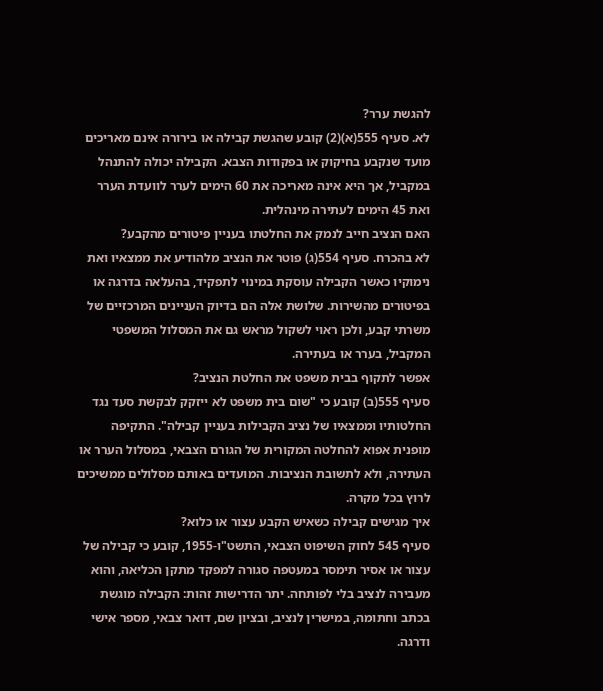להגשת ערר?
לא. סעיף 555(א)(2) קובע שהגשת קבילה או בירורה אינם מאריכים מועד שנקבע בחיקוק או בפקודות הצבא. הקבילה יכולה להתנהל במקביל, אך היא אינה מאריכה את 60 הימים לערר לוועדת הערר ואת 45 הימים לעתירה מינהלית.
האם הנציב חייב לנמק את החלטתו בעניין פיטורים מהקבע?
לא בהכרח. סעיף 554(ג) פוטר את הנציב מלהודיע את ממצאיו ואת נימוקיו כאשר הקבילה עוסקת במינוי לתפקיד, בהעלאה בדרגה או בפיטורים מהשירות. שלושת אלה הם בדיוק העניינים המרכזיים של משרתי קבע, ולכן ראוי לשקול מראש גם את המסלול המשפטי המקביל, בערר או בעתירה.
אפשר לתקוף בבית משפט את החלטת הנציב?
סעיף 555(ב) קובע כי "שום בית משפט לא ייזקק לבקשת סעד נגד החלטותיו וממצאיו של נציב הקבילות בעניין קבילה". התקיפה מופנית אפוא להחלטה המקורית של הגורם הצבאי, במסלול הערר או העתירה, ולא לתשובת הנציבות. המועדים באותם מסלולים ממשיכים לרוץ בכל מקרה.
איך מגישים קבילה כשאיש הקבע עצור או כלוא?
סעיף 545 לחוק השיפוט הצבאי, התשט"ו-1955, קובע כי קבילה של עצור או אסיר תימסר במעטפה סגורה למפקד מתקן הכליאה, והוא מעבירה לנציב בלי לפותחה. יתר הדרישות זהות: הקבילה מוגשת בכתב וחתומה, במישרין לנציב, ובציון שם, דואר צבאי, מספר אישי ודרגה.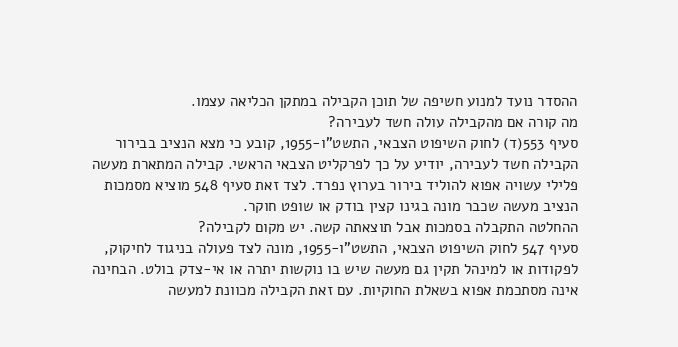ההסדר נועד למנוע חשיפה של תוכן הקבילה במתקן הכליאה עצמו.
מה קורה אם מהקבילה עולה חשד לעבירה?
סעיף 553(ד) לחוק השיפוט הצבאי, התשט"ו-1955, קובע כי מצא הנציב בבירור הקבילה חשד לעבירה, יודיע על כך לפרקליט הצבאי הראשי. קבילה המתארת מעשה פלילי עשויה אפוא להוליד בירור בערוץ נפרד. לצד זאת סעיף 548 מוציא מסמכות הנציב מעשה שכבר מונה בגינו קצין בודק או שופט חוקר.
ההחלטה התקבלה בסמכות אבל תוצאתה קשה. יש מקום לקבילה?
סעיף 547 לחוק השיפוט הצבאי, התשט"ו-1955, מונה לצד פעולה בניגוד לחיקוק, לפקודות או למינהל תקין גם מעשה שיש בו נוקשות יתרה או אי-צדק בולט. הבחינה אינה מסתכמת אפוא בשאלת החוקיות. עם זאת הקבילה מכוונת למעשה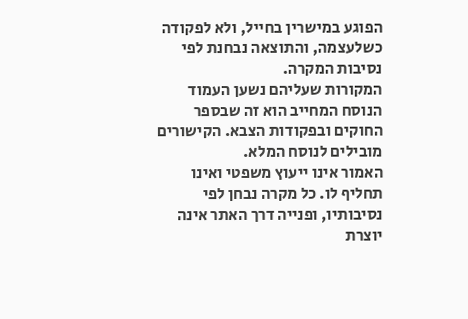הפוגע במישרין בחייל, ולא לפקודה כשלעצמה, והתוצאה נבחנת לפי נסיבות המקרה.
המקורות שעליהם נשען העמוד
הנוסח המחייב הוא זה שבספר החוקים ובפקודות הצבא. הקישורים מובילים לנוסח המלא.
האמור אינו ייעוץ משפטי ואינו תחליף לו. כל מקרה נבחן לפי נסיבותיו, ופנייה דרך האתר אינה יוצרת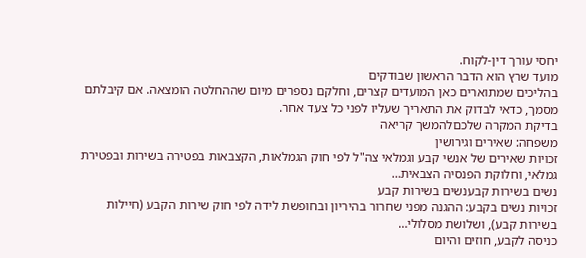יחסי עורך דין-לקוח.
מועד שרץ הוא הדבר הראשון שבודקים
בהליכים שמתוארים כאן המועדים קצרים, וחלקם נספרים מיום שההחלטה הומצאה. אם קיבלתם מסמך, כדאי לבדוק את התאריך שעליו לפני כל צעד אחר.
בדיקת המקרה שלכםלהמשך קריאה
משפחה: שאירים וגירושין
זכויות שאירים של אנשי קבע וגמלאי צה"ל לפי חוק הגמלאות, הקצבאות בפטירה בשירות ובפטירת גמלאי, וחלוקת הפנסיה הצבאית…
נשים בשירות קבענשים בשירות קבע
זכויות נשים בקבע: ההגנה מפני שחרור בהיריון ובחופשת לידה לפי חוק שירות הקבע (חיילות בשירות קבע), ושלושת מסלולי…
כניסה לקבע, חוזים והיום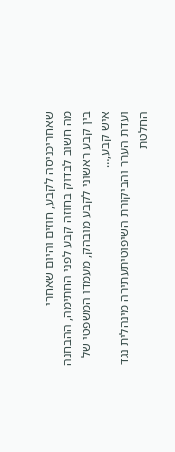שאחריכניסה לקבע, חוזים והיום שאחרי
מה חשוב לבדוק בחוזה קבע לפני החתימה, ההבחנה בין קבע ראשוני לקבע מובהק, מעמדו המשפטי של איש קבע,…
ועדת הערר והביקורת השיפוטיתעתירה מינהלית נגד החלטת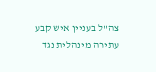צה"ל בעניין איש קבע
עתירה מינהלית נגד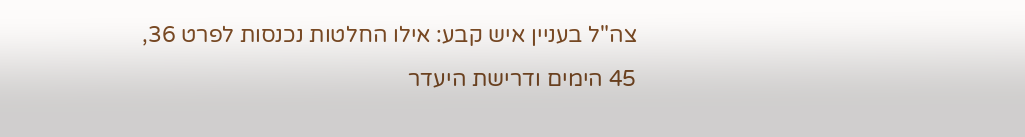צה"ל בעניין איש קבע: אילו החלטות נכנסות לפרט 36, 45 הימים ודרישת היעדר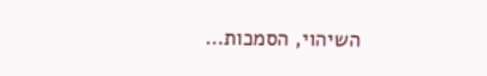השיהוי, הסמכות…